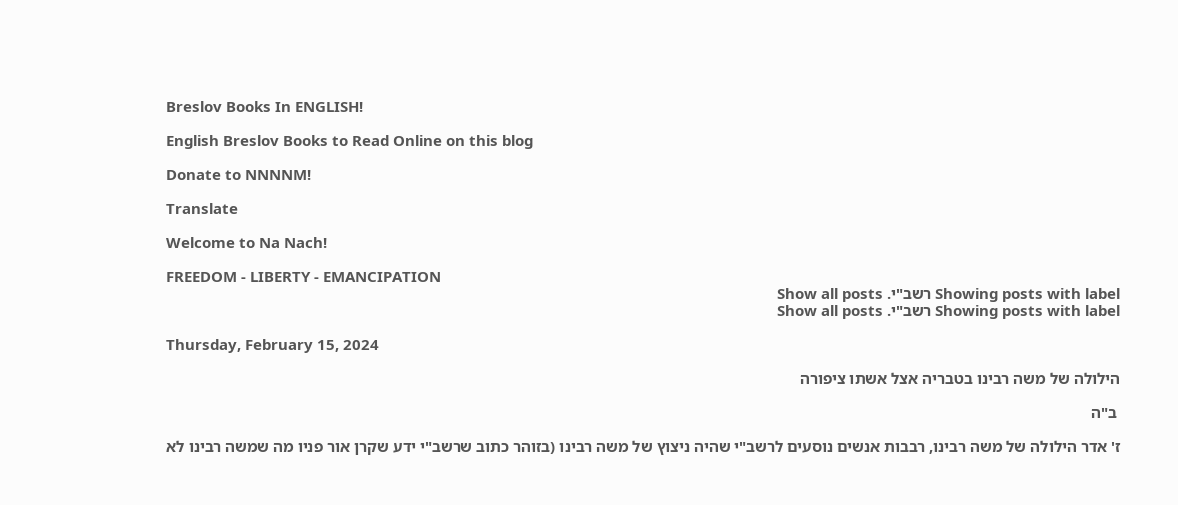Breslov Books In ENGLISH!

English Breslov Books to Read Online on this blog

Donate to NNNNM!

Translate

Welcome to Na Nach!

FREEDOM - LIBERTY - EMANCIPATION
Showing posts with label רשב"י. Show all posts
Showing posts with label רשב"י. Show all posts

Thursday, February 15, 2024

הילולה של משה רבינו בטבריה אצל אשתו ציפורה

 ב"ה

ז' אדר הילולה של משה רבינו, רבבות אנשים נוסעים לרשב"י שהיה ניצוץ של משה רבינו (בזוהר כתוב שרשב"י ידע שקרן אור פניו מה שמשה רבינו לא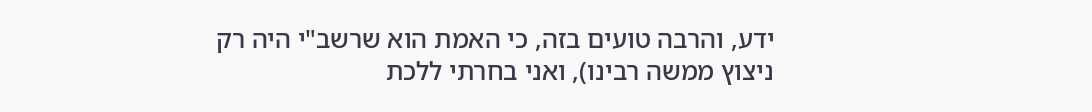ידע, והרבה טועים בזה, כי האמת הוא שרשב"י היה רק ניצוץ ממשה רבינו), ואני בחרתי ללכת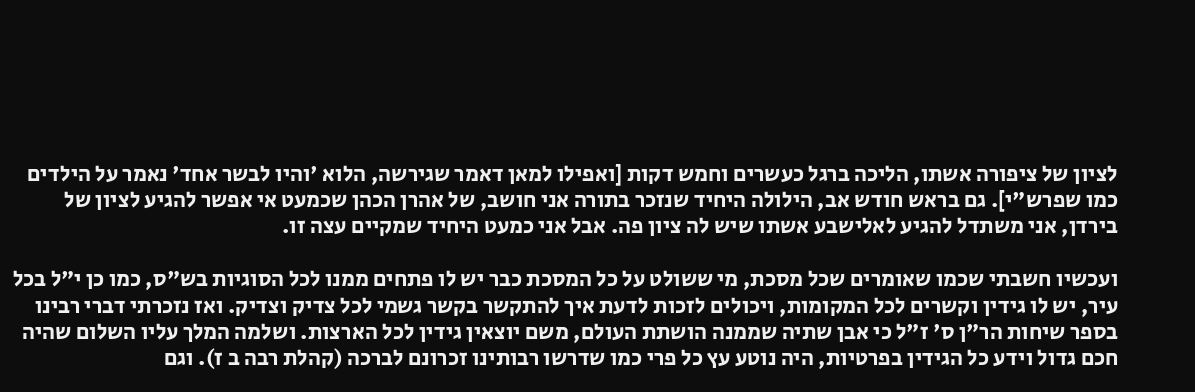לציון של ציפורה אשתו, הליכה ברגל כעשרים וחמש דקות [ואפילו למאן דאמר שגירשה, הלוא 'והיו לבשר אחד' נאמר על הילדים כמו שפרש"י]. גם בראש חודש אב, הילולה היחיד שנזכר בתורה אני חושב, של אהרן הכהן שכמעט אי אפשר להגיע לציון של בירדן, אני משתדל להגיע לאלישבע אשתו שיש לה ציון פה. אבל אני כמעט היחיד שמקיים עצה זו.

ועכשיו חשבתי שכמו שאומרים שכל מסכת, מי ששולט על כל המסכת כבר יש לו פתחים ממנו לכל הסוגיות בש"ס, כמו כן י"ל בכל עיר, יש לו גידין וקשרים לכל המקומות, ויכולים לזכות לדעת איך להתקשר בקשר גשמי לכל צדיק וצדיק. ואז נזכרתי דברי רבינו בספר שיחות הר"ן ס' ז"ל כי אבן שתיה שממנה הושתת העולם, משם יוצאין גידין לכל הארצות. ושלמה המלך עליו השלום שהיה חכם גדול וידע כל הגידין בפרטיות, היה נוטע עץ כל פרי כמו שדרשו רבותינו זכרונם לברכה (קהלת רבה ב ז). וגם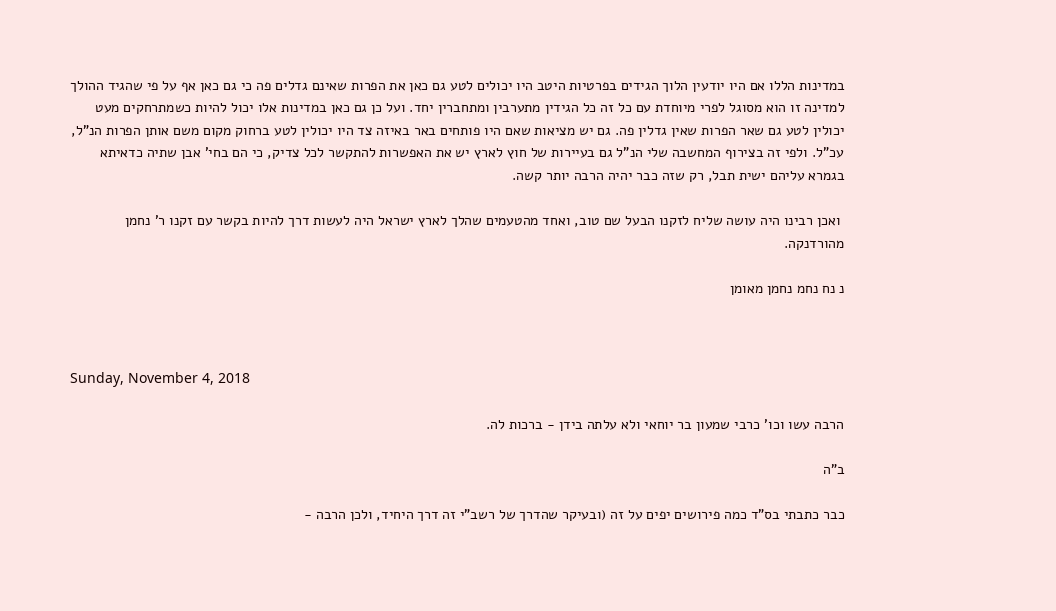במדינות הללו אם היו יודעין הלוך הגידים בפרטיות היטב היו יכולים לטע גם כאן את הפרות שאינם גדלים פה כי גם כאן אף על פי שהגיד ההולך למדינה זו הוא מסוגל לפרי מיוחדת עם כל זה כל הגידין מתערבין ומתחברין יחד. ועל כן גם כאן במדינות אלו יכול להיות כשמתרחקים מעט יכולין לטע גם שאר הפרות שאין גדלין פה. גם יש מציאות שאם היו פותחים באר באיזה צד היו יכולין לטע ברחוק מקום משם אותן הפרות הנ"ל, עכ"ל. ולפי זה בצירוף המחשבה שלי הנ"ל גם בעיירות של חוץ לארץ יש את האפשרות להתקשר לכל צדיק, כי הם בחי' אבן שתיה כדאיתא בגמרא עליהם ישית תבל, רק שזה כבר יהיה הרבה יותר קשה.

 ואכן רבינו היה עושה שליח לזקנו הבעל שם טוב, ואחד מהטעמים שהלך לארץ ישראל היה לעשות דרך להיות בקשר עם זקנו ר' נחמן מהורדנקה.

נ נח נחמ נחמן מאומן



Sunday, November 4, 2018

הרבה עשו וכו' כרבי שמעון בר יוחאי ולא עלתה בידן - ברכות לה.

ב"ה

כבר כתבתי בס"ד כמה פירושים יפים על זה (ובעיקר שהדרך של רשב"י זה דרך היחיד, ולכן הרבה -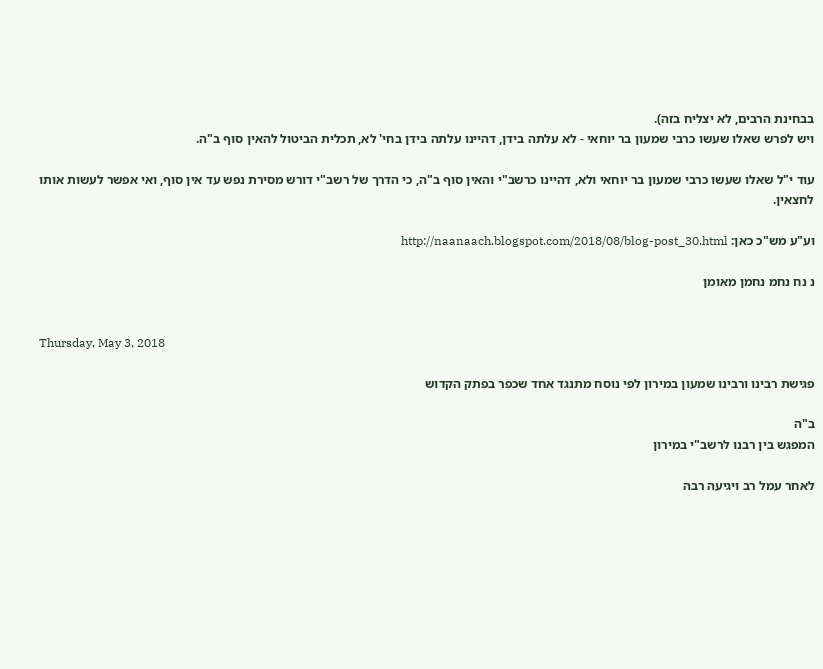בבחינת הרבים, לא יצליח בזה).
ויש לפרש שאלו שעשו כרבי שמעון בר יוחאי - לא עלתה בידן, דהיינו עלתה בידן בחי' לא, תכלית הביטול להאין סוף ב"ה.

עוד י"ל שאלו שעשו כרבי שמעון בר יוחאי ולא, דהיינו כרשב"י והאין סוף ב"ה, כי הדרך של רשב"י דורש מסירת נפש עד אין סוף, ואי אפשר לעשות אותו לחצאין.

וע"ע מש"כ כאן: http://naanaach.blogspot.com/2018/08/blog-post_30.html

נ נח נחמ נחמן מאומן


Thursday, May 3, 2018

פגישת רבינו ורבינו שמעון במירון לפי נוסח מתנגד אחד שכפר בפתק הקדוש

ב"ה
המפגש בין רבנו לרשב"י במירון

לאחר עמל רב ויגיעה רבה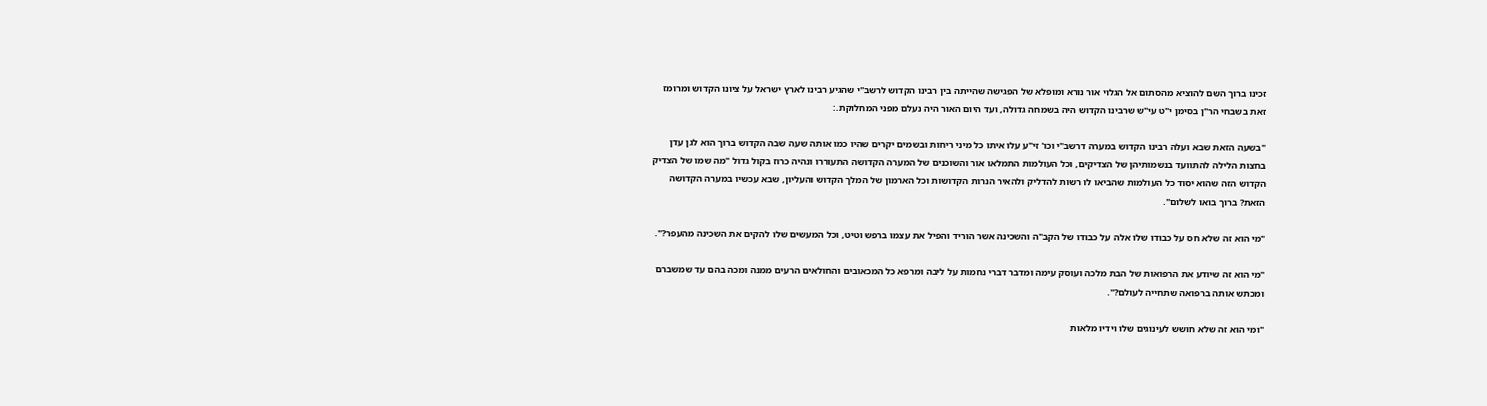זכינו ברוך השם להוציא מהסתום אל הגלוי אור נורא ומופלא של הפגישה שהייתה בין רבינו הקדוש לרשב"י שהגיע רבינו לארץ ישראל על ציונו הקדוש ומרומז זאת בשבחי הר"ן בסימן י"ט עי"ש שרבינו הקדוש היה בשמחה גדולה, ועד היום האור היה נעלם מפני המחלוקת.:

"בשעה הזאת שבא ועלה רבינו הקדוש במערה דרשב"י וכו' זי"ע עלו איתו כל מיני ריחות ובשמים יקרים שהיו כמו אותה שעה שבה הקדוש ברוך הוא לגן עדן בחצות הלילה להתוועד בנשמותיהן של הצדיקים, וכל העולמות התמלאו אור והשוכנים של המערה הקדושה התעוררו ונהיה כרוז בקול גדול "מה שמו של הצדיק הקדוש הזה שהוא יסוד כל העולמות שהביאו לו רשות להדליק ולהאיר הנרות הקדושות וכל הארמון של המלך הקדוש והעליון, שבא עכשיו במערה הקדושה הזאת? ברוך בואו לשלום".

"מי הוא זה שלא חס על כבודו שלו אלה על כבודו של הקב"ה והשכינה אשר הוריד והפיל את עצמו ברפש וטיט, וכל המעשים שלו להקים את השכינה מהעפר?".

"מי הוא זה שיודע את הרפואות של הבת מלכה ועוסק עימה ומדבר דברי נחמות על ליבה ומרפא כל המכאובים והחולאים הרעים ממנה ומכה בהם עד שמשברם ומכתש אותה ברפואה שתחייה לעולם?".

"ומי הוא זה שלא חושש לעינוגים שלו וידיו מלאות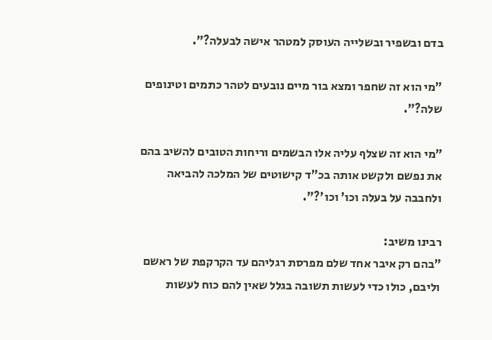בדם ובשפיר ובשלייה העוסק למטהר אישה לבעלה?".

"מי הוא זה שחפר ומצא בור מיים נובעים לטהר כתמים וטינופים שלה?".

"מי הוא זה שצלף עליה אלו הבשמים וריחות הטובים להשיב בהם את נפשם ולקשט אותה בכ"ד קישוטים של המלכה להביאה ולחבבה על בעלה וכו' וכו'?".

רבינו משיב:
"בהם רק איבר אחד שלם מפרסת רגליהם עד הקרקפת של ראשם וליבם, כולו כדי לעשות תשובה בגלל שאין להם כוח לעשות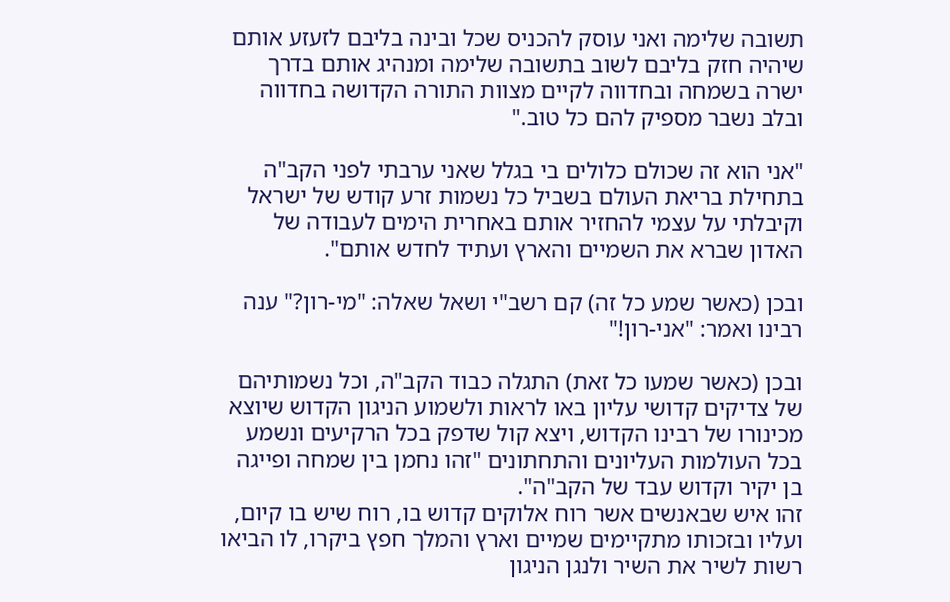תשובה שלימה ואני עוסק להכניס שכל ובינה בליבם לזעזע אותם שיהיה חזק בליבם לשוב בתשובה שלימה ומנהיג אותם בדרך ישרה בשמחה ובחדווה לקיים מצוות התורה הקדושה בחדווה ובלב נשבר מספיק להם כל טוב."

"אני הוא זה שכולם כלולים בי בגלל שאני ערבתי לפני הקב"ה בתחילת בריאת העולם בשביל כל נשמות זרע קודש של ישראל וקיבלתי על עצמי להחזיר אותם באחרית הימים לעבודה של האדון שברא את השמיים והארץ ועתיד לחדש אותם".

ובכן (כאשר שמע כל זה) קם רשב"י ושאל שאלה: "מי-רון?" ענה רבינו ואמר: "אני-רון!"

ובכן (כאשר שמעו כל זאת) התגלה כבוד הקב"ה, וכל נשמותיהם של צדיקים קדושי עליון באו לראות ולשמוע הניגון הקדוש שיוצא מכינורו של רבינו הקדוש, ויצא קול שדפק בכל הרקיעים ונשמע בכל העולמות העליונים והתחתונים "זהו נחמן בין שמחה ופייגה בן יקיר וקדוש עבד של הקב"ה".
זהו איש שבאנשים אשר רוח אלוקים קדוש בו, רוח שיש בו קיום, ועליו ובזכותו מתקיימים שמיים וארץ והמלך חפץ ביקרו, לו הביאו רשות לשיר את השיר ולנגן הניגון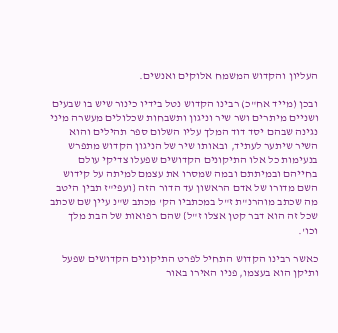העליון והקדוש המשמח אלוקים ואנשים.

ובכן (מייד אח"כ) רבינו הקדוש נטל בידיו כינור שיש בו שבעים ושניים מיתרים ושר שיר וניגון ותשבחות שכלולים מעשרה מיני נגינה שבהם יסד דוד המלך עליו השלום ספר תהילים והוא השיר שיתער לעתיד, ובאותו שיר של הניגון הקדוש מתפרש בנעימות כל אלו התיקונים הקדושים שפעלו צדיקי עולם בחייהם ובמיתתם ובמה שמסרו את עצמם למיתה על קידוש השם מדורו של אדם הראשון עד הדור הזה {ועפי"ז תבין היטב מה שכתב מוהרנ"ת ז"ל במכתביו הק' מכתב ש"נ עיין שם שכתב שכל זה הוא דבר קטן אצלו ז"ל} שהם רפואות של הבת מלך וכו'.

כאשר רבינו הקדוש התחיל לפרט התיקונים הקדושים שפעל ותיקן הוא בעצמו, פניו האירו באור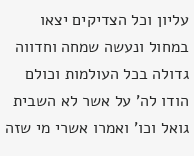עליון וכל הצדיקים יצאו במחול ונעשה שמחה וחדווה גדולה בכל העולמות וכולם הודו לה' על אשר לא השבית גואל וכו' ואמרו אשרי מי שזה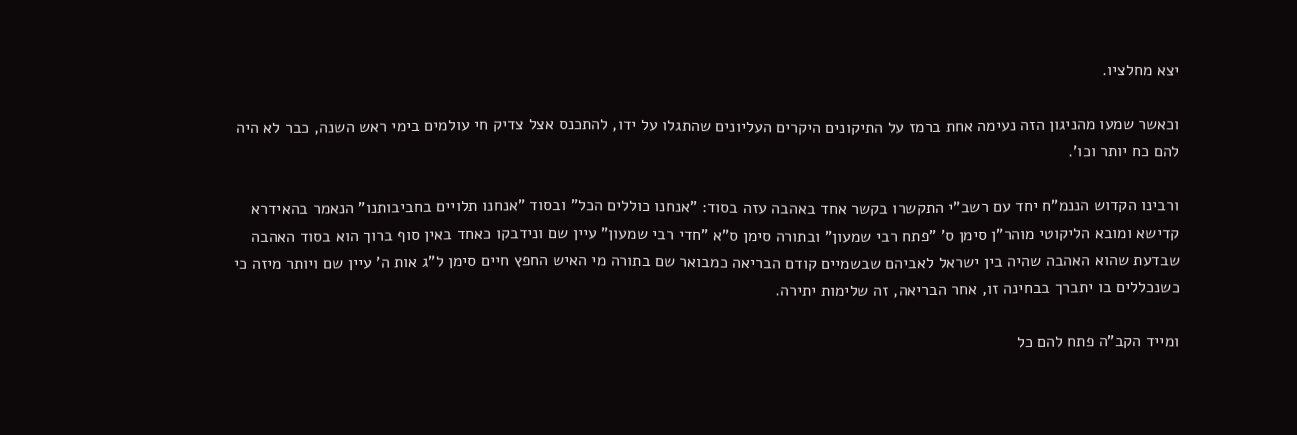יצא מחלציו.

וכאשר שמעו מהניגון הזה נעימה אחת ברמז על התיקונים היקרים העליונים שהתגלו על ידו, להתכנס אצל צדיק חי עולמים בימי ראש השנה, כבר לא היה להם כח יותר וכו'.

ורבינו הקדוש הננמ"ח יחד עם רשב"י התקשרו בקשר אחד באהבה עזה בסוד: "אנחנו כוללים הכל" ובסוד "אנחנו תלויים בחביבותנו" הנאמר בהאידרא קדישא ומובא הליקוטי מוהר"ן סימן ס' "פתח רבי שמעון" ובתורה סימן ס"א "חדי רבי שמעון" עיין שם ונידבקו כאחד באין סוף ברוך הוא בסוד האהבה שבדעת שהוא האהבה שהיה בין ישראל לאביהם שבשמיים קודם הבריאה כמבואר שם בתורה מי האיש החפץ חיים סימן ל"ג אות ה' עיין שם ויותר מיזה כי כשנכללים בו יתברך בבחינה זו, אחר הבריאה, זה שלימות יתירה.

ומייד הקב"ה פתח להם כל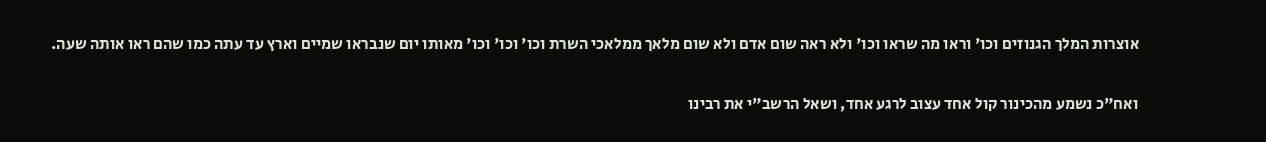אוצרות המלך הגנוזים וכו' וראו מה שראו וכו' ולא ראה שום אדם ולא שום מלאך ממלאכי השרת וכו' וכו' וכו' מאותו יום שנבראו שמיים וארץ עד עתה כמו שהם ראו אותה שעה.

ואח"כ נשמע מהכינור קול אחד עצוב לרגע אחד, ושאל הרשב"י את רבינו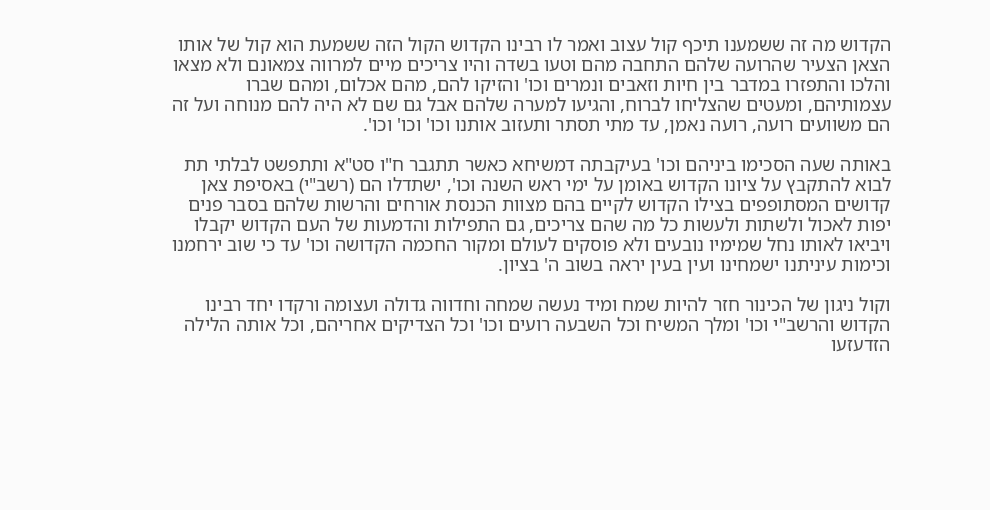הקדוש מה זה ששמענו תיכף קול עצוב ואמר לו רבינו הקדוש הקול הזה ששמעת הוא קול של אותו הצאן הצעיר שהרועה שלהם התחבה מהם וטעו בשדה והיו צריכים מיים למרווה צמאונם ולא מצאו והלכו והתפזרו במדבר בין חיות וזאבים ונמרים וכו' והזיקו להם, מהם אכלום, ומהם שברו עצמותיהם, ומעטים שהצליחו לברוח, והגיעו למערה שלהם אבל גם שם לא היה להם מנוחה ועל זה הם משוועים רועה, רועה נאמן, עד מתי תסתר ותעזוב אותנו וכו' וכו' וכו'.

באותה שעה הסכימו ביניהם וכו' בעיקבתה דמשיחא כאשר תתגבר ח"ו סט"א ותתפשט לבלתי תת לבוא להתקבץ על ציונו הקדוש באומן על ימי ראש השנה וכו', ישתדלו הם (רשב"י) באסיפת צאן קדושים המסתופפים בצילו הקדוש לקיים בהם מצוות הכנסת אורחים והרשות שלהם בסבר פנים יפות לאכול ולשתות ולעשות כל מה שהם צריכים, גם התפילות והדמעות של העם הקדוש יקבלו ויביאו לאותו נחל שמימיו נובעים ולא פוסקים לעולם ומקור החכמה הקדושה וכו' עד כי שוב ירחמנו וכימות עיניתנו ישמחינו ועין בעין יראה בשוב ה' בציון.

וקול ניגון של הכינור חזר להיות שמח ומיד נעשה שמחה וחדווה גדולה ועצומה ורקדו יחד רבינו הקדוש והרשב"י וכו' ומלך המשיח וכל השבעה רועים וכו' וכל הצדיקים אחריהם, וכל אותה הלילה הזדעזעו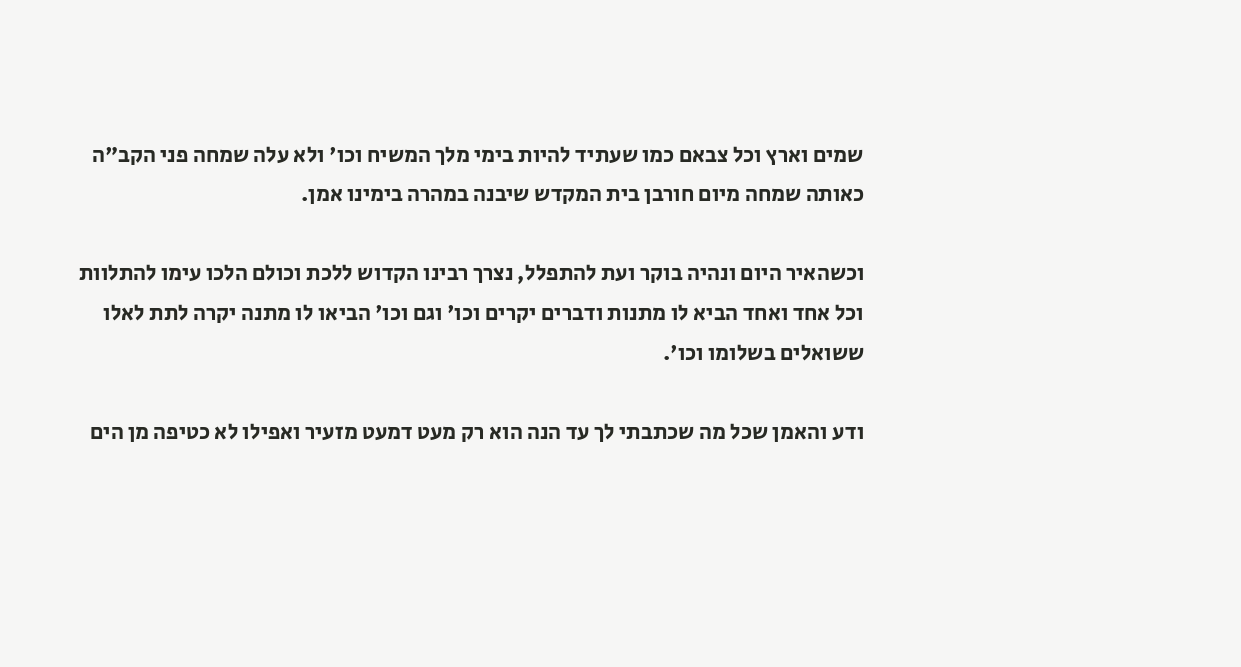שמים וארץ וכל צבאם כמו שעתיד להיות בימי מלך המשיח וכו' ולא עלה שמחה פני הקב"ה כאותה שמחה מיום חורבן בית המקדש שיבנה במהרה בימינו אמן.

וכשהאיר היום ונהיה בוקר ועת להתפלל, נצרך רבינו הקדוש ללכת וכולם הלכו עימו להתלוות וכל אחד ואחד הביא לו מתנות ודברים יקרים וכו' וגם וכו' הביאו לו מתנה יקרה לתת לאלו ששואלים בשלומו וכו'.

ודע והאמן שכל מה שכתבתי לך עד הנה הוא רק מעט דמעט מזעיר ואפילו לא כטיפה מן הים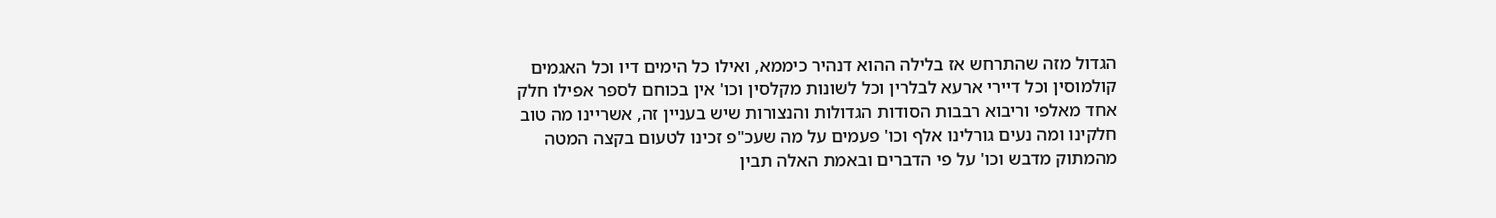הגדול מזה שהתרחש אז בלילה ההוא דנהיר כיממא, ואילו כל הימים דיו וכל האגמים קולמוסין וכל דיירי ארעא לבלרין וכל לשונות מקלסין וכו' אין בכוחם לספר אפילו חלק אחד מאלפי וריבוא רבבות הסודות הגדולות והנצורות שיש בעניין זה, אשריינו מה טוב חלקינו ומה נעים גורלינו אלף וכו' פעמים על מה שעכ"פ זכינו לטעום בקצה המטה מהמתוק מדבש וכו' על פי הדברים ובאמת האלה תבין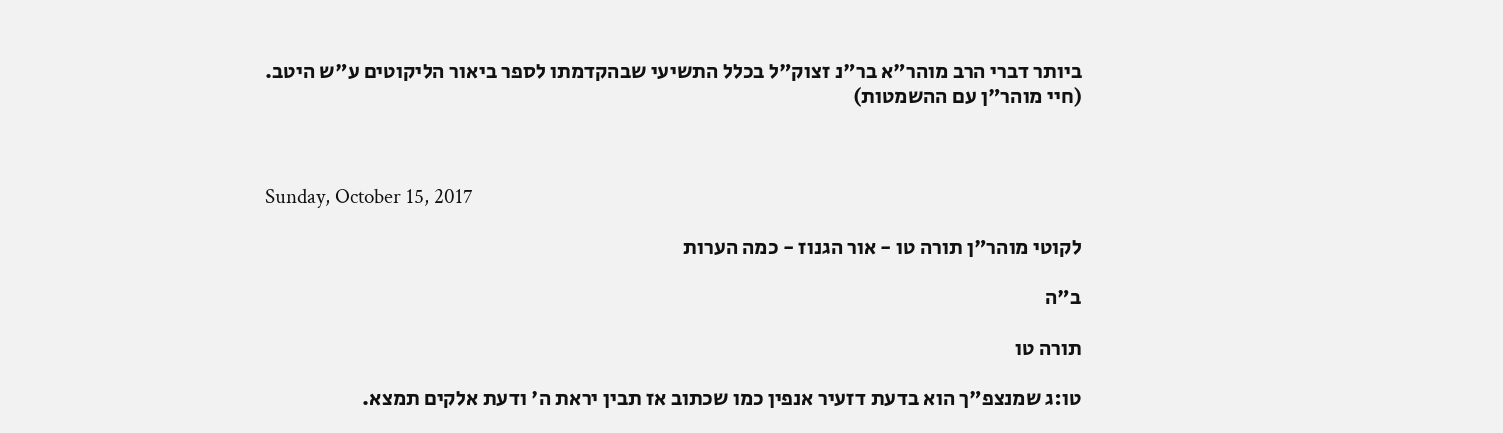ביותר דברי הרב מוהר"א בר"נ זצוק"ל בכלל התשיעי שבהקדמתו לספר ביאור הליקוטים ע"ש היטב.
(חיי מוהר"ן עם ההשמטות)



Sunday, October 15, 2017

לקוטי מוהר"ן תורה טו - אור הגנוז - כמה הערות

ב"ה

תורה טו

טו:ג שמנצפ"ך הוא בדעת דזעיר אנפין כמו שכתוב אז תבין יראת ה' ודעת אלקים תמצא.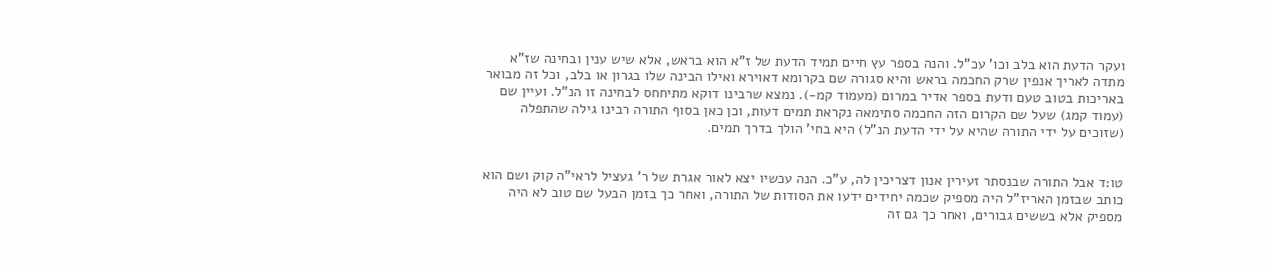ועקר הדעת הוא בלב וכו' עכ"ל. והנה בספר עץ חיים תמיד הדעת של ז"א הוא בראש, אלא שיש ענין ובחינה שז"א מתדה לאריך אנפין שרק החכמה בראש והיא סגורה שם בקרומא דאוירא ואילו הבינה שלו בגרון או בלב, וכל זה מבואר באריכות בטוב טעם ודעת בספר אדיר במרום (מעמוד קמ-). נמצא שרבינו דוקא מתיחחס לבחינה זו הנ"ל. ועיין שם (עמוד קמג) שעל שם הקרום הזה החכמה סתימאה נקראת תמים דעות, וכן כאן בסוף התורה רבינו גילה שהתפלה (שזוכים על ידי התורה שהיא על ידי הדעת הנ"ל) היא בחי' הולך בדרך תמים.


טו:ד אבל התורה שבנסתר זעירין אנון דצריכין לה, ע"כ. הנה עכשיו יצא לאור אגרת של ר' געציל לראי"ה קוק ושם הוא כותב שבזמן האריז"ל היה מספיק שכמה יחידים ידעו את הסודות של התורה, ואחר כך בזמן הבעל שם טוב לא היה מספיק אלא בששים גבורים, ואחר כך גם זה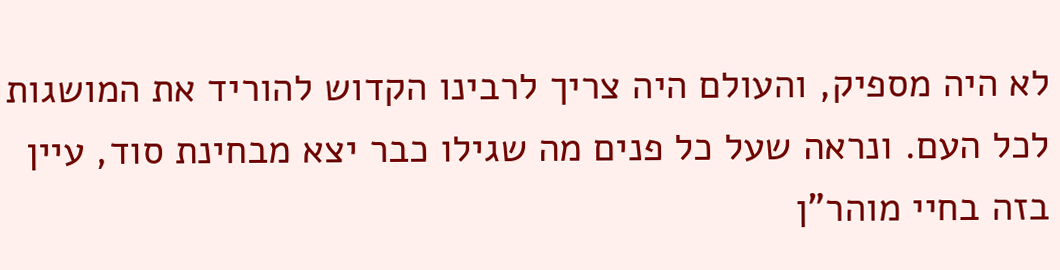לא היה מספיק, והעולם היה צריך לרבינו הקדוש להוריד את המושגות לכל העם. ונראה שעל כל פנים מה שגילו כבר יצא מבחינת סוד, עיין בזה בחיי מוהר"ן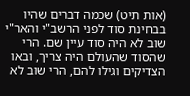(אות תיט) שכמה דברים שהיו בבחינת סוד לפני הרשב"י והאר"י שוב לא היה סוד עיין שם. הרי שהסוד שהעולם היה צריך, ובאו הצדיקים וגילו להם, הרי שוב לא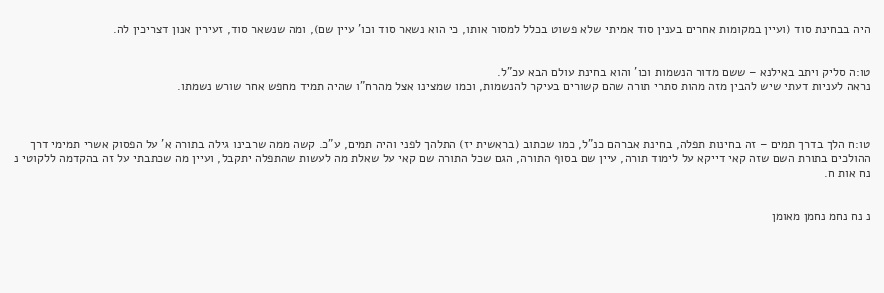היה בבחינת סוד (ועיין במקומות אחרים בענין סוד אמיתי שלא פשוט בכלל למסור אותו, כי הוא נשאר סוד וכו' עיין שם), ומה שנשאר סוד, זעירין אנון דצריכין לה.


טו:ה סליק ויתב באילנא – ששם מדור הנשמות וכו' והוא בחינת עולם הבא עכ"ל.
נראה לעניות דעתי שיש להבין מזה מהות סתרי תורה שהם קשורים בעיקר להנשמות, וכמו שמצינו אצל מהרח"ו שהיה תמיד מחפש אחר שורש נשמתו.



טו:ח הלך בדרך תמים – זה בחינות תפלה, בחינת אברהם כנ"ל, כמו שכתוב (בראשית יז) התלהך לפני והיה תמים, ע"כ. קשה ממה שרבינו גילה בתורה א' על הפסוק אשרי תמימי דרך ההולכים בתורת השם שזה קאי דייקא על לימוד תורה, עיין שם בסוף התורה, הגם שכל התורה שם קאי על שאלת מה לעשות שהתפלה יתקבל, ועיין מה שכתבתי על זה בהקדמה ללקוטי נ נח אות ח.


נ נח נחמ נחמן מאומן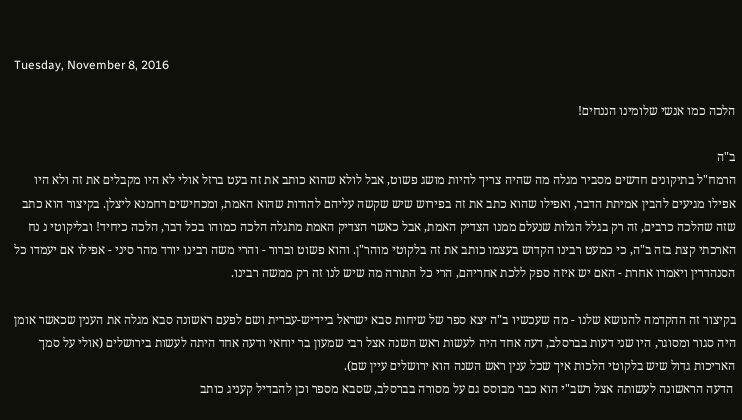Tuesday, November 8, 2016

הלכה כמו אנשי שלומינו הננחים!

ב"ה
הרמח"ל בתיקונים חדשים מסביר מגלה מה שהיה צריך להיות מושג פשוט, אבל לולא שהוא כותב את זה בעט ברזל אולי לא היו מקבלים את זה ולא היו אפילו מגיעים להבין אמיתת הדבר, ואפילו שהוא כתב את זה בפירוש שיש שקשה עליהם להודות שהוא האמת, ומכחישים רחמנא ליצלן. בקיצור הוא כתב שזה שהלכה כרבים, זה רק בגלל הגלות שנעלם ממנו הצדיק האמת, אבל כאשר הצדיק האמת מתגלה הלכה כמוהו בכל דבר, הלכה כיחיד! ובליקוטי נ נח הארכתי קצת בזה ב"ה, כי כמעט רבינו הקדוש בעצמו כותב את זה בלקוטי מוהר"ן. והוא פשוט וברור - והרי משה רבינו יורד מהר סיני - אפילו אם יעמדו כל הסנהדרין ויאמרו אחרת - האם יש איזה ספק ללכת אחריהם, הרי כל התורה מה שיש לנו זה רק ממשה רבינו.

בקיצור זה ההקדמה להנושא שלנו - מה שעכשיו ב"ה יצא ספר של שיחות סבא ישראל ביידיש-עברית ושם לפעם ראשונה סבא מגלה את הענין שכאשר אומן היה סגור ומסוגר, היו שני דעות בברסלב, דעה אחד היה לעשות ראש השנה אצל רבי שמעון בר יוחאי ודעה אחד היתה לעשות בירושלים (אולי על סמך האריכות גדול שיש בלקוטי הלכות איך שכל ענין ראש השנה הוא ירושלים עיין שם).
 הדעה הראשונה לעשותה אצל רשב"י הוא כבר מבוסס גם על מסורה בברסלב, שסבא מספר וכן להבדיל קעניג כותב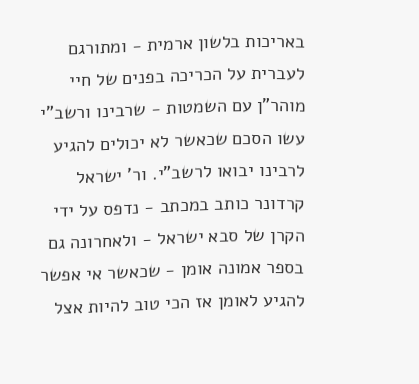באריכות בלשון ארמית - ומתורגם לעברית על הכריכה בפנים של חיי מוהר"ן עם השמטות - שרבינו ורשב"י עשו הסכם שכאשר לא יכולים להגיע לרבינו יבואו לרשב"י. ור' ישראל קרדונר כותב במכתב - נדפס על ידי הקרן של סבא ישראל - ולאחרונה גם בספר אמונה אומן - שכאשר אי אפשר להגיע לאומן אז הכי טוב להיות אצל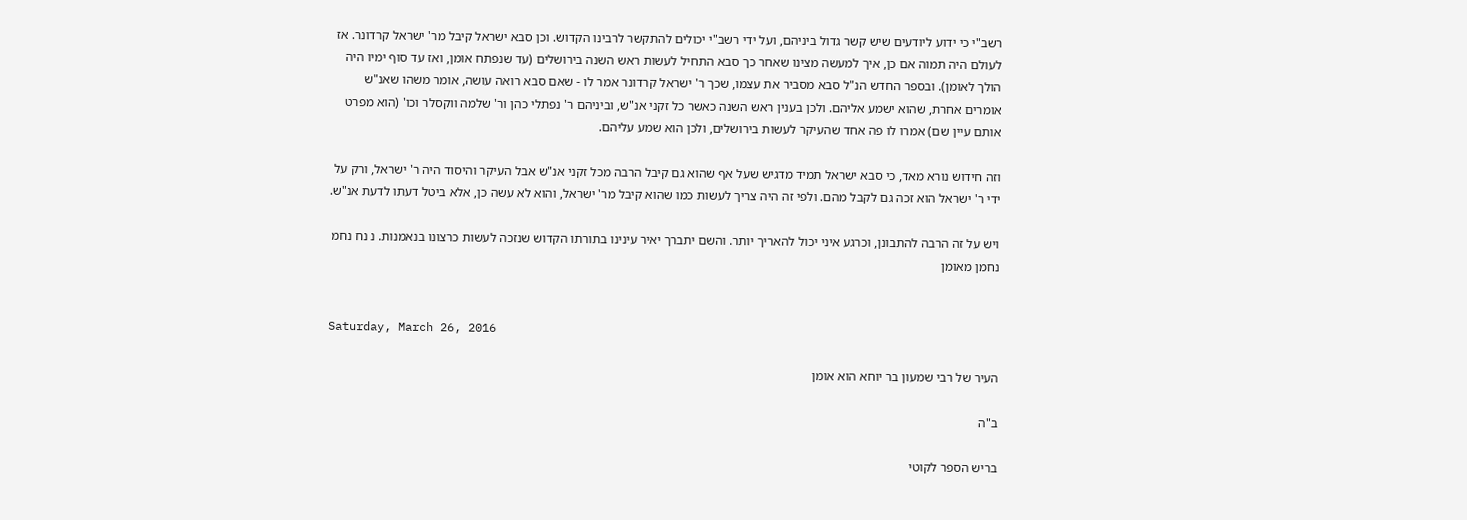רשב"י כי ידוע ליודעים שיש קשר גדול ביניהם, ועל ידי רשב"י יכולים להתקשר לרבינו הקדוש. וכן סבא ישראל קיבל מר' ישראל קרדונר. אז לעולם היה תמוה אם כן, איך למעשה מצינו שאחר כך סבא התחיל לעשות ראש השנה בירושלים (עד שנפתח אומן, ואז עד סוף ימיו היה הולך לאומן). ובספר החדש הנ"ל סבא מסביר את עצמו, שכך ר' ישראל קרדונר אמר לו - שאם סבא רואה עושה, אומר משהו שאנ"ש אומרים אחרת, שהוא ישמע אליהם. ולכן בענין ראש השנה כאשר כל זקני אנ"ש, וביניהם ר' נפתלי כהן ור' שלמה ווקסלר וכו' (הוא מפרט אותם עיין שם) אמרו לו פה אחד שהעיקר לעשות בירושלים, ולכן הוא שמע עליהם.

וזה חידוש נורא מאד, כי סבא ישראל תמיד מדגיש שעל אף שהוא גם קיבל הרבה מכל זקני אנ"ש אבל העיקר והיסוד היה ר' ישראל, ורק על ידי ר' ישראל הוא זכה גם לקבל מהם. ולפי זה היה צריך לעשות כמו שהוא קיבל מר' ישראל, והוא לא עשה כן, אלא ביטל דעתו לדעת אנ"ש.

ויש על זה הרבה להתבונן, וכרגע איני יכול להאריך יותר. והשם יתברך יאיר עינינו בתורתו הקדוש שנזכה לעשות כרצונו בנאמנות. נ נח נחמ נחמן מאומן


Saturday, March 26, 2016

העיר של רבי שמעון בר יוחא הוא אומן

ב"ה

בריש הספר לקוטי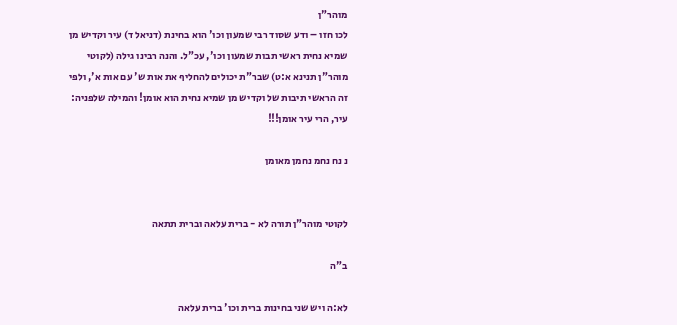מוהר"ן
לכו חזו – ודע שסוד רבי שמעון וכו' הוא בחינת (דניאל ד) עיר וקדיש מן שמיא נחית ראשי תבות שמעון וכו', עכ"ל. והנה רבינו גילה (לקוטי מוהר"ן תנינא א:ט) שבר"ת יכולים להחליף את אות ש' עם אות א', ולפי זה הראשי תיבות של וקדיש מן שמיא נחית הוא אומן! והמילה שלפניה: עיר, הרי עיר אומן!!!

נ נח נחמ נחמן מאומן


לקוטי מוהר"ן תורה לא - ברית עלאה וברית תתאה

ב"ה

לא:ה ויש שני בחינות ברית וכו' ברית עלאה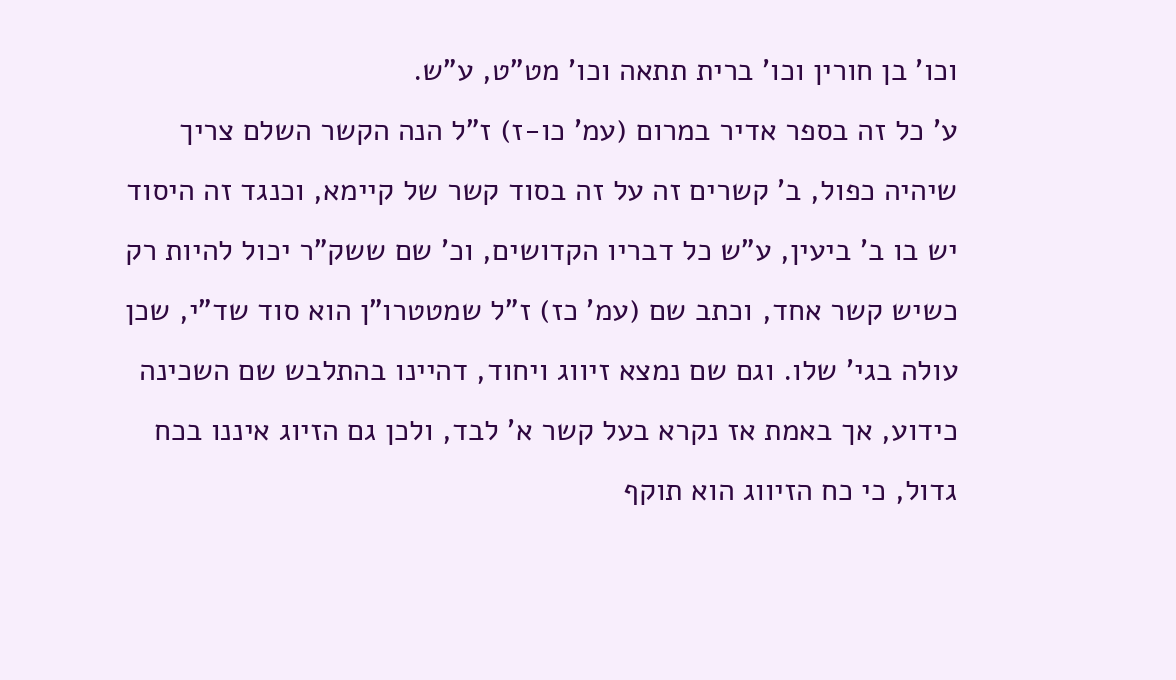וכו' בן חורין וכו' ברית תתאה וכו' מט"ט, ע"ש.
ע' כל זה בספר אדיר במרום (עמ' כו-ז) ז"ל הנה הקשר השלם צריך שיהיה כפול, ב' קשרים זה על זה בסוד קשר של קיימא, וכנגד זה היסוד יש בו ב' ביעין, ע"ש כל דבריו הקדושים, וכ' שם ששק"ר יכול להיות רק כשיש קשר אחד, וכתב שם (עמ' כז) ז”ל שמטטרו”ן הוא סוד שד”י, שכן עולה בגי' שלו. וגם שם נמצא זיווג ויחוד, דהיינו בהתלבש שם השכינה כידוע, אך באמת אז נקרא בעל קשר א' לבד, ולכן גם הזיוג איננו בכח גדול, כי כח הזיווג הוא תוקף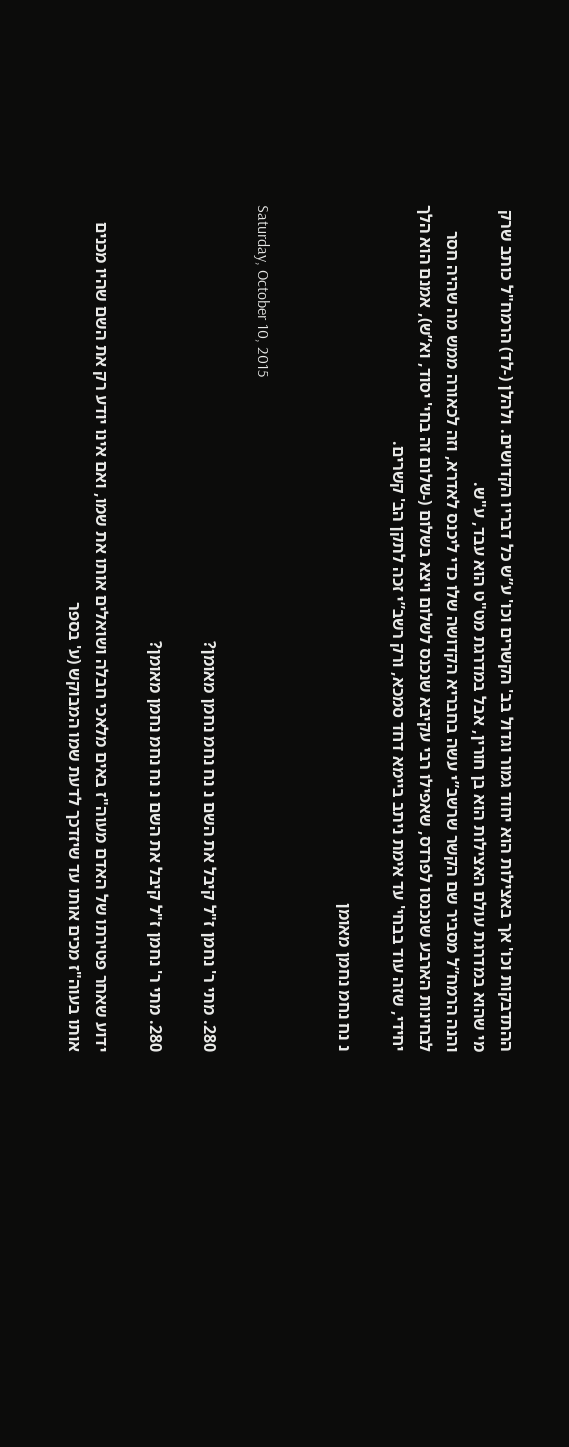ההתדבקות וכו' אך באצילות הוא יחוד גמור וגדול בב' הקשרים וכו' ע”ש כל דבריו הקדושים. ולהלן (-לד) הרמח"ל כותב שרק מי שהוא במדרגת עולם האצילות הוא בן חורין, אבל במדרגת מט"ט הוא עבד, ע"ש.
והנה הרמח”ל מסביר שם הקשר שרשב”י עשה בחבריא הקדושה שלו כדי ליכנס לאדרא, וזה לכאורה ממש מה שהיה חסר לבחינות הארבע שנכנסו לפרדס, שאפילו רבי עקיבא שנכנס לשלום ויצא בשלום (-שלום זה בחי' יסוד, וא”ש), אמנם הוא הלך יחידי, שזה עוד בבחי' עד אימת ניתב ביימא דחד סמכא, ורק רשב”י זכה לתקן הב' קשרים.

נ נח נחמ נחמן מאומן


Saturday, October 10, 2015

280. מתי ר' נחמן ז"ל קיבל את השם נ נח נחמ נחמן מאומן?

280. מתי ר' נחמן ז"ל קיבל את השם נ נח נחמ נחמן מאומן?

ידוע שאחר פטירתו של האדם מעוה"ז באים מלאכי חבלה ושואלים אותו את שמו, ואם אינו יודע רק את השם שהיו מכנים אותו בעוה"ז מכים אותו עד שיזדכך לדעת שמו המבוקש (ע' בספר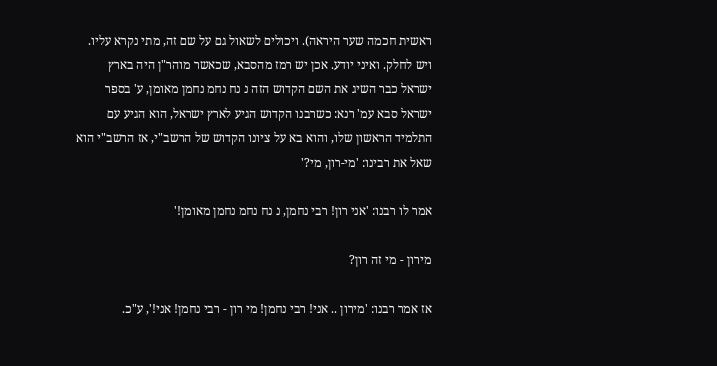ראשית חכמה שער היראה). ויכולים לשאול גם על שם זה, מתי נקרא עליו. ויש לחלק. ואיני יודע. אכן יש רמז מהסבא, שכאשר מוהר"ן היה בארץ ישראל כבר השיג את השם הקדוש הזה נ נח נחמ נחמן מאומן, ע' בספר ישראל סבא עמ' רנא: כשרבנו הקדוש הגיע לארץ ישראל, הוא הגיע עם התלמיד הראשון שלו, והוא בא על ציונו הקדוש של הרשב"י, אז הרשב"י הוא שאל את רבינו: 'מי-רון, מי?'

אמר לו רבנו: 'אני רון! רבי נחמן, נ נח נחמ נחמן מאומן!'

מירון - מי זה רון?

אז אמר רבנו: 'מירון .. אני! רבי נחמן! מי רון - רבי נחמן! אני!', ע"כ.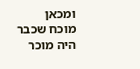ומכאן מוכח שכבר היה מוכר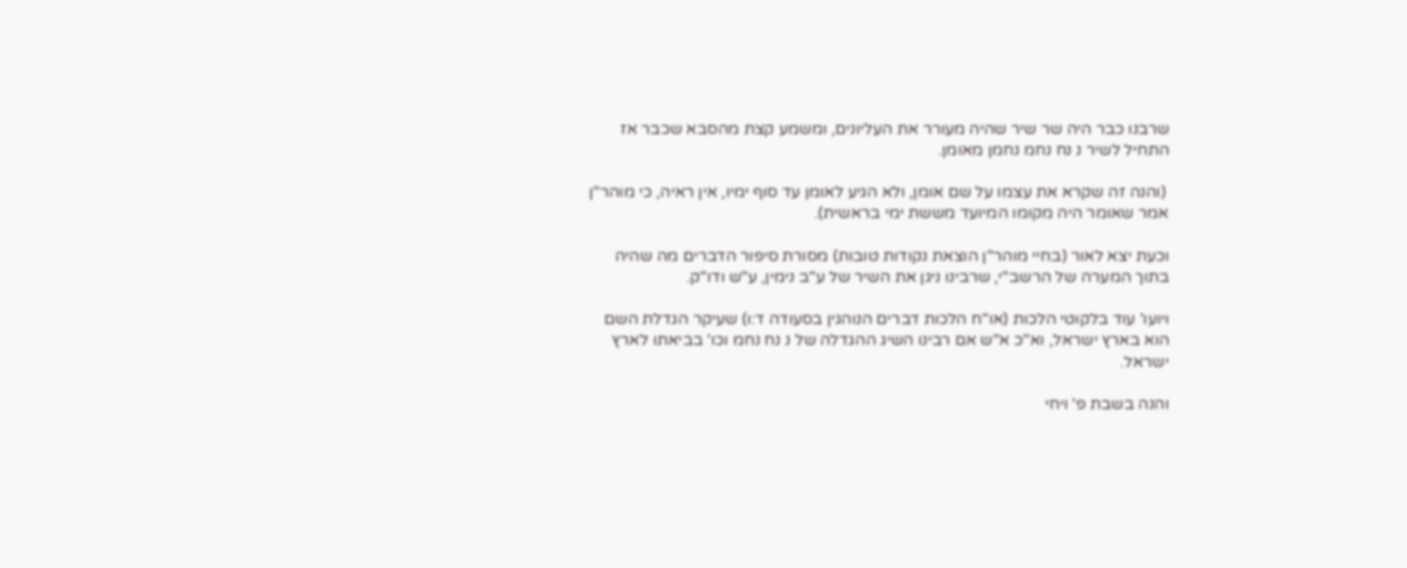שרבנו כבר היה שר שיר שהיה מעורר את העליונים, ומשמע קצת מהסבא שכבר אז התחיל לשיר נ נח נחמ נחמן מאומן.

 (והנה זה שקרא את עצמו על שם אומן, ולא הגיע לאומן עד סוף ימיו, אין ראיה, כי מוהר"ן אמר שאומר היה מקומו המיועד מששת ימי בראשית).

וכעת יצא לאור (בחיי מוהר"ן הוצאת נקודות טובות) מסורת סיפור הדברים מה שהיה בתוך המערה של הרשב"י, שרבינו ניגן את השיר של ע"ב נימין, ע"ש ודו"ק.

ויועו' עוד בלקוטי הלכות (או"ח הלכות דברים הנוהגין בסעודה ד:ו) שעיקר הגדלת השם הוא בארץ ישראל, וא"כ א"ש אם רבינו השיג ההגדלה של נ נח נחמ וכו' בביאתו לארץ ישראל.

והנה בשבת פ' ויחי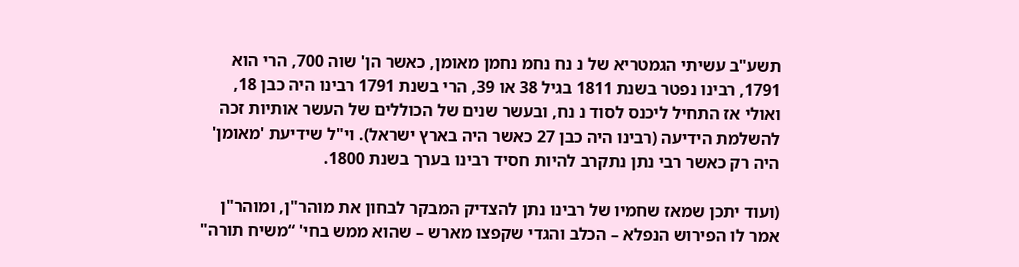תשע"ב עשיתי הגמטריא של נ נח נחמ נחמן מאומן, כאשר הן' שוה 700, הרי הוא 1791, רבינו נפטר בשנת 1811 בגיל 38 או 39, הרי בשנת 1791 רבינו היה כבן 18, ואולי אז התחיל ליכנס לסוד נ נח, ובעשר שנים של הכוללים של העשר אותיות זכה להשלמת הידיעה (רבינו היה כבן 27 כאשר היה בארץ ישראל). וי"ל שידיעת 'מאומן' היה רק כאשר רבי נתן נתקרב להיות חסיד רבינו בערך בשנת 1800.

(ועוד יתכן שמאז שחמיו של רבינו נתן להצדיק המבקר לבחון את מוהר"ן, ומוהר"ן אמר לו הפירוש הנפלא – הכלב והגדי שקפצו מארש – שהוא ממש בחי' “משיח תורה"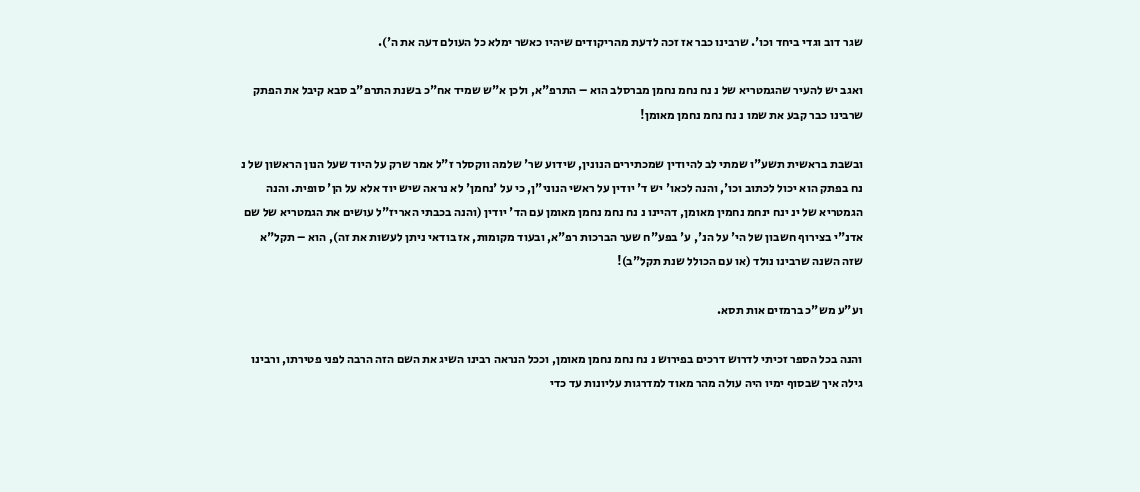שגר דוב וגדי ביחד וכו'. שרבינו כבר אז זכה לדעת מהריקודים שיהיו כאשר ימלא כל העולם דעה את ה').

ואגב יש להעיר שהגמטריא של נ נח נחמ נחמן מברסלב הוא – התרפ"א, ולכן א"ש שמיד אח"כ בשנת התרפ"ב סבא קיבל את הפתק שרבינו כבר קבע את שמו נ נח נחמ נחמן מאומן!

ובשבת בראשית תשע"ו שמתי לב להיודין שמכתירים הנונין, שידוע שר' שלמה ווקסלר ז"ל אמר שרק על היוד שעל הנון הראשון של נ נח בפתק הוא יכול לכתוב וכו', והנה לכאו' יש ד' יודין על ראשי הנוני"ן, כי על 'נחמן' לא נראה שיש יוד אלא על הן' סופית. והנה הגמטריא של ינ ינח ינחמ נחמין מאומן, דהיינו נ נח נחמ נחמן מאומן עם הד' יודין (והנה בכבתי האריז"ל עושים את הגמטריא של שם אדנ"י בצירוף חשבון של הי' על הנ', ע' בפע"ח שער הברכות רפ"א, ובעוד מקומות, אז בודאי ניתן לעשות את זה), הוא – תקל"א שזה השנה שרבינו נולד (או עם הכולל שנת תקל"ב)!

וע"ע מש"כ ברמזים אות תסא.

והנה בכל הספר זכיתי לדרוש דרכים בפירוש נ נח נחמ נחמן מאומן, וככל הנראה רבינו השיג את השם הזה הרבה לפני פטירתו, ורבינו גילה איך שבסוף ימיו היה עולה מהר מאוד למדרגות עליונות עד כדי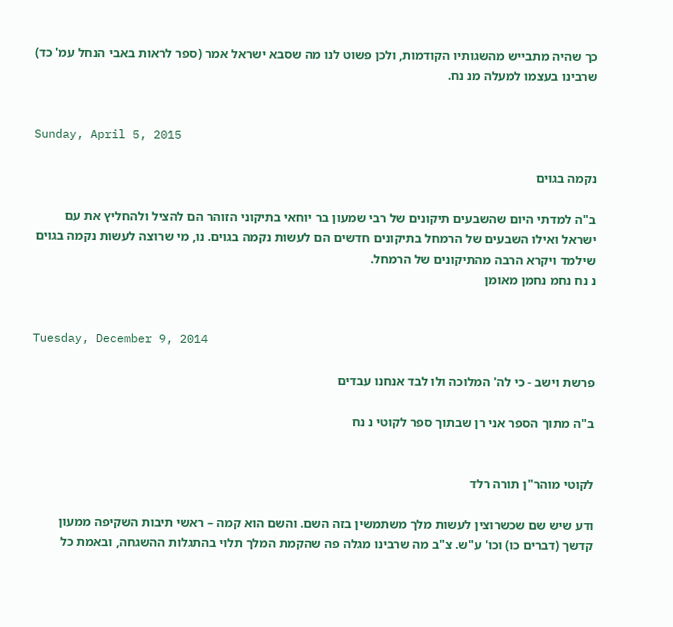כך שהיה מתבייש מהשגותיו הקודמות, ולכן פשוט לנו מה שסבא ישראל אמר (ספר לראות באבי הנחל עמ' כד) שרבינו בעצמו למעלה מנ נח.


Sunday, April 5, 2015

נקמה בגוים

ב"ה למדתי היום שהשבעים תיקונים של רבי שמעון בר יוחאי בתיקוני הזוהר הם להציל ולהחליץ את עם ישראל ואילו השבעים של הרמחל בתיקונים חדשים הם לעשות נקמה בגוים. נו, מי שרוצה לעשות נקמה בגוים שילמד ויקרא הרבה מהתיקונים של הרמחל.
נ נח נחמ נחמן מאומן


Tuesday, December 9, 2014

פרשת וישב - כי לה' המלוכה ולו לבד אנחנו עבדים

ב"ה מתוך הספר אני רן שבתוך ספר לקוטי נ נח


לקוטי מוהר"ן תורה רלד

ודע שיש שם שכשרוצין לעשות מלך משתמשין בזה השם. והשם הוא קמה – ראשי תיבות השקיפה ממעון קדשך (דברים כו) וכו' ע"ש. צ"ב מה שרבינו מגלה פה שהקמת המלך תלוי בהתגלות ההשגחה, ובאמת כל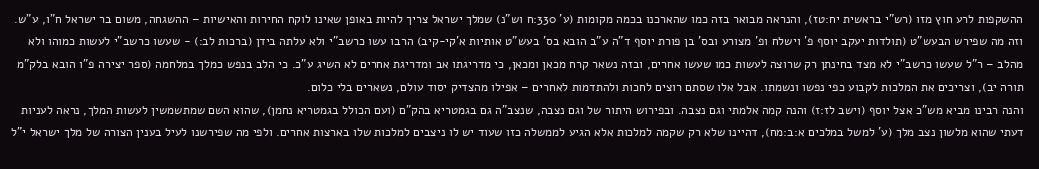ההשקפות לרע חוץ מזו (רש"י בראשית יח:טז), והנראה מבואר בזה כמו שהארכנו בכמה מקומות (ע' 330:ח וש"נ) שמלך ישראל צריך להיות באופן שאינו לוקח החירות והאישיות – ההשגחה, משום בר ישראל ח"ו, ע"ש.
וזה מה שפירש הבעש"ט (תולדות יעקב יוסף פ' וישלח ופ' מצורע ובס' בן פורת יוסף ד"ה ע"ב הובא בס' בעש"ט אותיות א'קי-קיב) הרבו עשו כרשב"י ולא עלתה בידן (ברכות לב:) - שעשו כרשב"י לעשות כמוהו ולא מהלב – ר"ל שעשו כרשב"י לא מצד בחינתן רק שרוצה לעשות כמו שעשו אחרים, ובזה נשאר קרח מכאן ומכאן, כי מדריגתו אב ומדריגת אחרים לא השיג ע"כ. כי הלב בנפש כמלך במלחמה (ספר יצירה פ"ו הובא בלק"מ תורה יב), וצריכים את המלכות לקבוע כפי נפשו ונשמתו. אבל אלו שסתם רוצים לחכות ולהתדמות לאחרים – אפילו מהצדיק יסוד עולם, נשארים בלי כלום.
והנה רבינו מביא מש"כ אצל יוסף (וישב לז:ז) והנה קמה אלמתי וגם נצבה. ובפירוש היתור של וגם נצבה, שנצב"ה גם בגמטריא בהק"ם (ועם הכולל בגמטריא נחמן), שהוא השם שמתשמשין לעשות המלך, נראה לעניות דעתי שהוא מלשון נצב מלך (ע' למשל במלכים א:ב:מח), דהיינו שלא רק שקמה למלכות אלא הגיע לממשלה כזו שעוד יש לו ניצבים למלכות שלו בארצות אחרים. ולפי מה שפירשנו לעיל בענין הצורה של מלך ישראל י"ל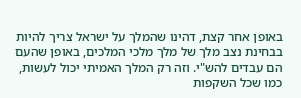באופן אחר קצת, דהינו שהמלך על ישראל צריך להיות בבחינת נצב מלך של מלך מלכי המלכים, באופן שהעם הם עבדים להש"י. וזה רק המלך האמיתי יכול לעשות, כמו שכל השקפות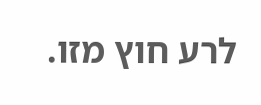לרע חוץ מזו.